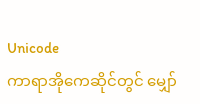Unicode
ကာရာအိုကေဆိုင်တွင် မျှော်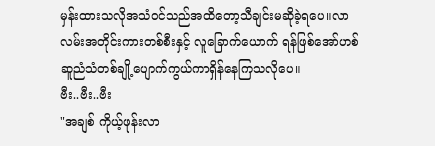မှန်းထားသလိုအသံဝင်သည်အထိတော့သီချင်းမဆိုခဲ့ရပေ။လာလမ်းအတိုင်းကားတစ်စီးနှင့် လူခြောက်ယောက် ရန်ဖြစ်အော်ဟစ်ဆူညံသံတစ်ချို့ပျောက်ကွယ်ကာရှိန်နေကြသလိုပေ။
ဗီး..ဗီး..ဗီး
"အချစ် ကိုယ့်ဖုန်းလာ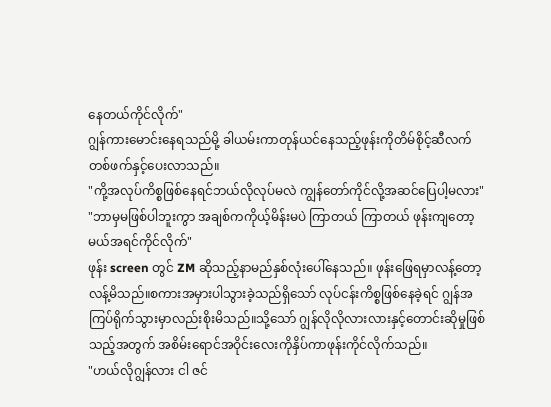နေတယ်ကိုင်လိုက်"
ဂျွန်ကားမောင်းနေရသည်မို့ ခါယမ်းကာတုန်ယင်နေသည့်ဖုန်းကိုတိမ်စိုင့်ဆီလက်တစ်ဖက်နှင့်ပေးလာသည်။
"ကို့အလုပ်ကိစ္စဖြစ်နေရင်ဘယ်လိုလုပ်မလဲ ကျွန်တော်ကိုင်လို့အဆင်ပြေပါ့မလား"
"ဘာမှမဖြစ်ပါဘူးကွာ အချစ်ကကိုယ့်မိန်းမပဲ ကြာတယ် ကြာတယ် ဖုန်းကျတော့မယ်အရင်ကိုင်လိုက်"
ဖုန်း screen တွင် ZM ဆိုသည့်နာမည်နှစ်လုံးပေါ်နေသည်။ ဖုန်းဖြေရမှာလန့်တော့လန့်မိသည်။စကားအမှားပါသွားခဲ့သည်ရှိသော် လုပ်ငန်းကိစ္စဖြစ်နေခဲ့ရင် ဂျွန်အကြပ်ရိုက်သွားမှာလည်းစိုးမိသည်။သို့သော် ဂျွန်လိုလိုလားလားနှင့်တောင်းဆိုမှုဖြစ်သည့်အတွက် အစိမ်းရောင်အဝိုင်းလေးကိုနှိပ်ကာဖုန်းကိုင်လိုက်သည်။
"ဟယ်လိုဂျွန်လား ငါ ဇင်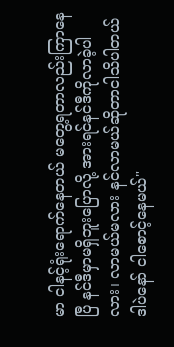မာ ငါနင့်ရုံးရောက်နေတယ် မတွေ့ရတာလည်းကြာနေပြီ နင်ဒီမှာမရှိဘူးပြောလို့ အားရင်နင်ဒီကိုလာခဲ့ပါလား၊ လာမယ်မလား နင်လာမယ်ဆိုတာငါသိပါတယ် ဒါပဲနော် ငါစောင့်နေမယ်"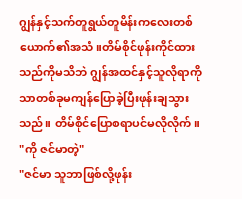ဂျွန်နှင့်သက်တူရွယ်တူမိန်းကလေးတစ်ယောက်၏အသံ။တိမ်စိုင်ဖုန်းကိုင်ထားသည်ကိုမသိဘဲ ဂျွန်အထင်နှင့်သူလိုရာကိုသာတစ်ခုမကျန်ပြောခဲ့ပြီးဖုန်းချသွားသည်။ တိမ်စိုင်ပြောစရာပင်မလိုလိုက်။
"ကို ဇင်မာတဲ့"
"ဇင်မာ သူဘာဖြစ်လို့ဖုန်း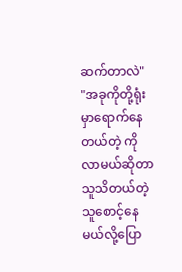ဆက်တာလဲ"
"အခုကိုတို့ရုံးမှာရောက်နေတယ်တဲ့ ကိုလာမယ်ဆိုတာသူသိတယ်တဲ့ သူစောင့်နေမယ်လို့ပြော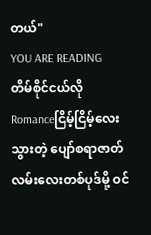တယ်"
YOU ARE READING
တိမ်စိုင်ငယ်လို
Romanceငြိမ့်ငြိမ့်လေးသွားတဲ့ ပျော်စရာဇာတ်လမ်းလေးတစ်ပုဒ်မို့ ဝင်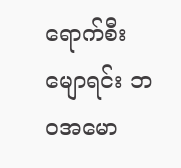ရောက်စီးမျောရင်း ဘဝအမော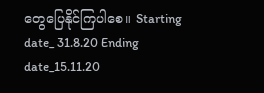တွေပြေနိုင်ကြပါစေ။ Starting date_ 31.8.20 Ending date_15.11.20